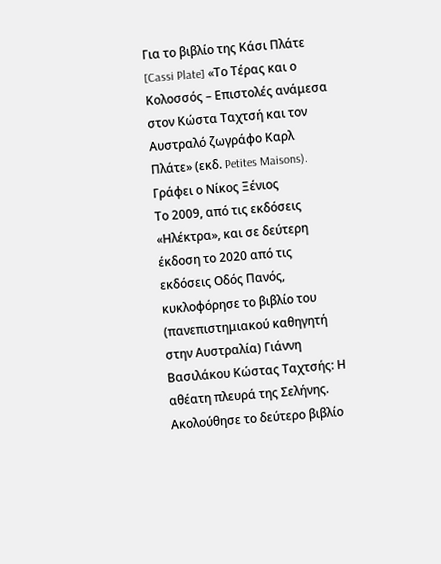Για το βιβλίο της Κάσι Πλάτε [Cassi Plate] «Το Τέρας και ο Κολοσσός – Επιστολές ανάμεσα στον Κώστα Ταχτσή και τον Αυστραλό ζωγράφο Καρλ Πλάτε» (εκδ. Petites Maisons).
Γράφει ο Νίκος Ξένιος
Το 2009, από τις εκδόσεις «Ηλέκτρα», και σε δεύτερη έκδοση το 2020 από τις εκδόσεις Οδός Πανός, κυκλοφόρησε το βιβλίο του (πανεπιστημιακού καθηγητή στην Αυστραλία) Γιάννη Βασιλάκου Κώστας Ταχτσής: Η αθέατη πλευρά της Σελήνης. Ακολούθησε το δεύτερο βιβλίο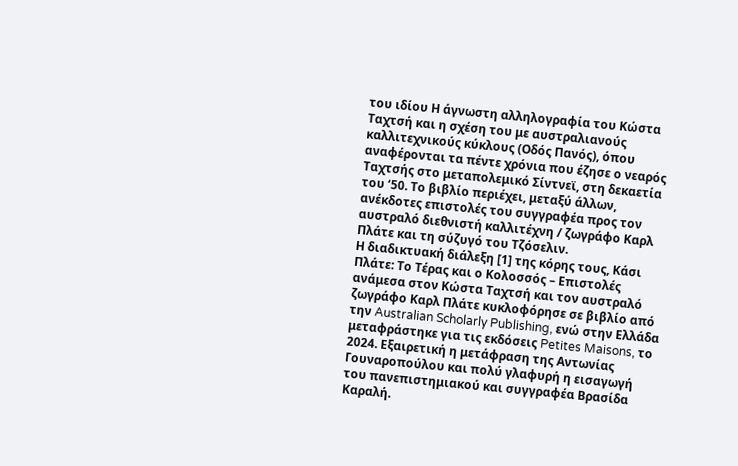του ιδίου Η άγνωστη αλληλογραφία του Κώστα Ταχτσή και η σχέση του με αυστραλιανούς καλλιτεχνικούς κύκλους (Οδός Πανός), όπου αναφέρονται τα πέντε χρόνια που έζησε ο νεαρός Ταχτσής στο μεταπολεμικό Σίντνεϊ, στη δεκαετία του ‘50. Το βιβλίο περιέχει, μεταξύ άλλων, ανέκδοτες επιστολές του συγγραφέα προς τον αυστραλό διεθνιστή καλλιτέχνη / ζωγράφο Καρλ Πλάτε και τη σύζυγό του Τζόσελιν.
Η διαδικτυακή διάλεξη [1] της κόρης τους, Κάσι Πλάτε: Το Τέρας και ο Κολοσσός – Επιστολές ανάμεσα στον Κώστα Ταχτσή και τον αυστραλό ζωγράφο Καρλ Πλάτε κυκλοφόρησε σε βιβλίο από την Australian Scholarly Publishing, ενώ στην Ελλάδα μεταφράστηκε για τις εκδόσεις Petites Maisons, το 2024. Εξαιρετική η μετάφραση της Αντωνίας Γουναροπούλου και πολύ γλαφυρή η εισαγωγή του πανεπιστημιακού και συγγραφέα Βρασίδα Καραλή.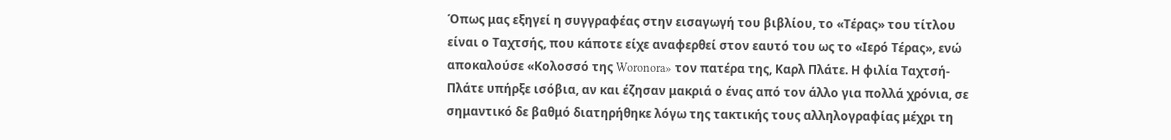Όπως μας εξηγεί η συγγραφέας στην εισαγωγή του βιβλίου, το «Τέρας» του τίτλου είναι ο Ταχτσής, που κάποτε είχε αναφερθεί στον εαυτό του ως το «Ιερό Τέρας», ενώ αποκαλούσε «Κολοσσό της Woronora» τον πατέρα της, Καρλ Πλάτε. Η φιλία Ταχτσή-Πλάτε υπήρξε ισόβια, αν και έζησαν μακριά ο ένας από τον άλλο για πολλά χρόνια, σε σημαντικό δε βαθμό διατηρήθηκε λόγω της τακτικής τους αλληλογραφίας μέχρι τη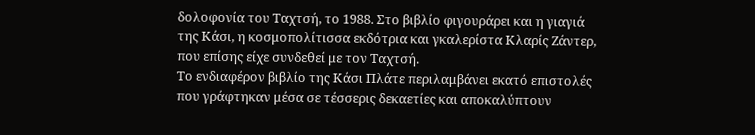δολοφονία του Ταχτσή, το 1988. Στο βιβλίο φιγουράρει και η γιαγιά της Κάσι, η κοσμοπολίτισσα εκδότρια και γκαλερίστα Κλαρίς Ζάντερ, που επίσης είχε συνδεθεί με τον Ταχτσή.
Το ενδιαφέρον βιβλίο της Κάσι Πλάτε περιλαμβάνει εκατό επιστολές που γράφτηκαν μέσα σε τέσσερις δεκαετίες και αποκαλύπτουν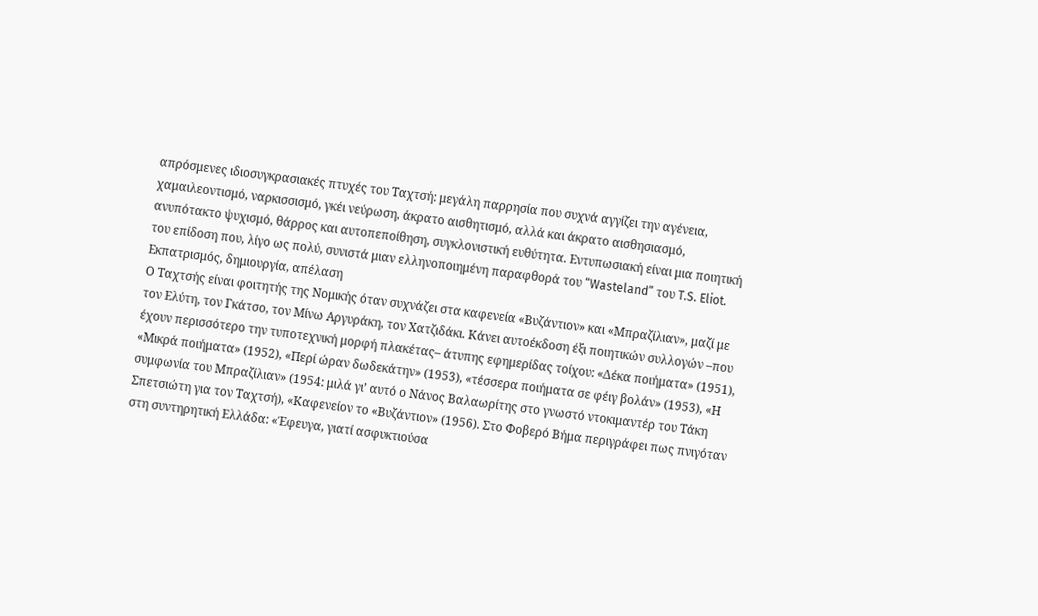απρόσμενες ιδιοσυγκρασιακές πτυχές του Ταχτσή: μεγάλη παρρησία που συχνά αγγίζει την αγένεια, χαμαιλεοντισμό, ναρκισσισμό, γκέι νεύρωση, άκρατο αισθητισμό, αλλά και άκρατο αισθησιασμό, ανυπότακτο ψυχισμό, θάρρος και αυτοπεποίθηση, συγκλονιστική ευθύτητα. Εντυπωσιακή είναι μια ποιητική του επίδοση που, λίγο ως πολύ, συνιστά μιαν ελληνοποιημένη παραφθορά του “Wasteland” του T.S. Eliot.
Εκπατρισμός, δημιουργία, απέλαση
Ο Ταχτσής είναι φοιτητής της Νομικής όταν συχνάζει στα καφενεία «Βυζάντιον» και «Μπραζίλιαν», μαζί με τον Ελύτη, τον Γκάτσο, τον Μίνω Αργυράκη, τον Χατζιδάκι. Κάνει αυτοέκδοση έξι ποιητικών συλλογών –που έχουν περισσότερο την τυποτεχνική μορφή πλακέτας– άτυπης εφημερίδας τοίχου: «Δέκα ποιήματα» (1951), «Μικρά ποιήματα» (1952), «Περί ώραν δωδεκάτην» (1953), «τέσσερα ποιήματα σε φέιγ βολάν» (1953), «Η συμφωνία του Μπραζίλιαν» (1954: μιλά γι’ αυτό ο Νάνος Βαλαωρίτης στο γνωστό ντοκιμαντέρ του Τάκη Σπετσιώτη για τον Ταχτσή), «Καφενείον το «Βυζάντιον» (1956). Στο Φοβερό Βήμα περιγράφει πως πνιγόταν στη συντηρητική Ελλάδα: «Έφευγα, γιατί ασφυκτιούσα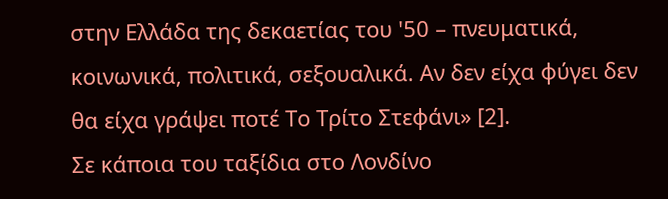στην Ελλάδα της δεκαετίας του '50 – πνευματικά, κοινωνικά, πολιτικά, σεξουαλικά. Αν δεν είχα φύγει δεν θα είχα γράψει ποτέ Το Τρίτο Στεφάνι» [2].
Σε κάποια του ταξίδια στο Λονδίνο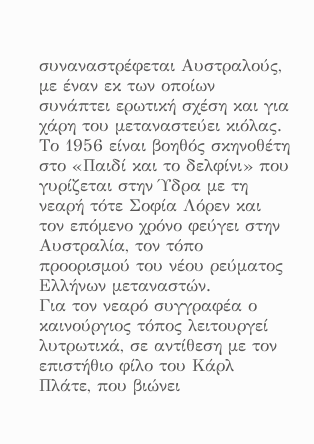συναναστρέφεται Αυστραλούς, με έναν εκ των οποίων συνάπτει ερωτική σχέση και για χάρη του μεταναστεύει κιόλας. Το 1956 είναι βοηθός σκηνοθέτη στο «Παιδί και το δελφίνι» που γυρίζεται στην Ύδρα με τη νεαρή τότε Σοφία Λόρεν και τον επόμενο χρόνο φεύγει στην Αυστραλία, τον τόπο προορισμού του νέου ρεύματος Ελλήνων μεταναστών.
Για τον νεαρό συγγραφέα ο καινούργιος τόπος λειτουργεί λυτρωτικά, σε αντίθεση με τον επιστήθιο φίλο του Κάρλ Πλάτε, που βιώνει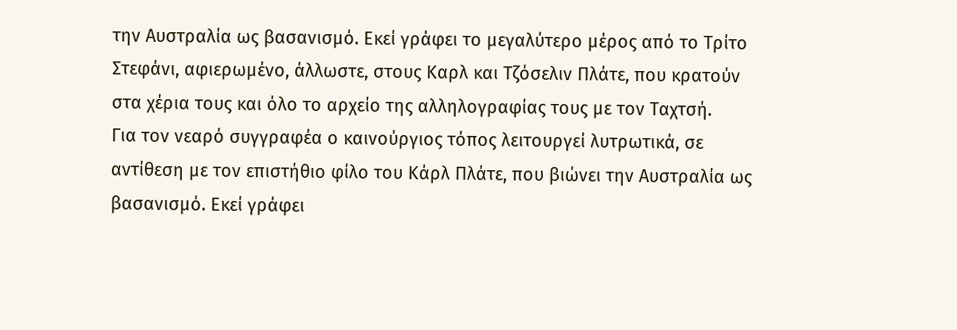την Αυστραλία ως βασανισμό. Εκεί γράφει το μεγαλύτερο μέρος από το Τρίτο Στεφάνι, αφιερωμένο, άλλωστε, στους Καρλ και Τζόσελιν Πλάτε, που κρατούν στα χέρια τους και όλο το αρχείο της αλληλογραφίας τους με τον Ταχτσή.
Για τον νεαρό συγγραφέα ο καινούργιος τόπος λειτουργεί λυτρωτικά, σε αντίθεση με τον επιστήθιο φίλο του Κάρλ Πλάτε, που βιώνει την Αυστραλία ως βασανισμό. Εκεί γράφει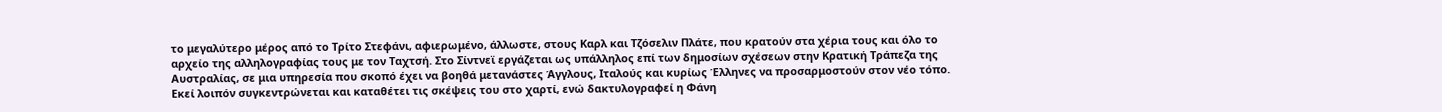το μεγαλύτερο μέρος από το Τρίτο Στεφάνι, αφιερωμένο, άλλωστε, στους Καρλ και Τζόσελιν Πλάτε, που κρατούν στα χέρια τους και όλο το αρχείο της αλληλογραφίας τους με τον Ταχτσή. Στο Σίντνεϊ εργάζεται ως υπάλληλος επί των δημοσίων σχέσεων στην Κρατική Τράπεζα της Αυστραλίας, σε μια υπηρεσία που σκοπό έχει να βοηθά μετανάστες Άγγλους, Ιταλούς και κυρίως Έλληνες να προσαρμοστούν στον νέο τόπο. Εκεί λοιπόν συγκεντρώνεται και καταθέτει τις σκέψεις του στο χαρτί, ενώ δακτυλογραφεί η Φάνη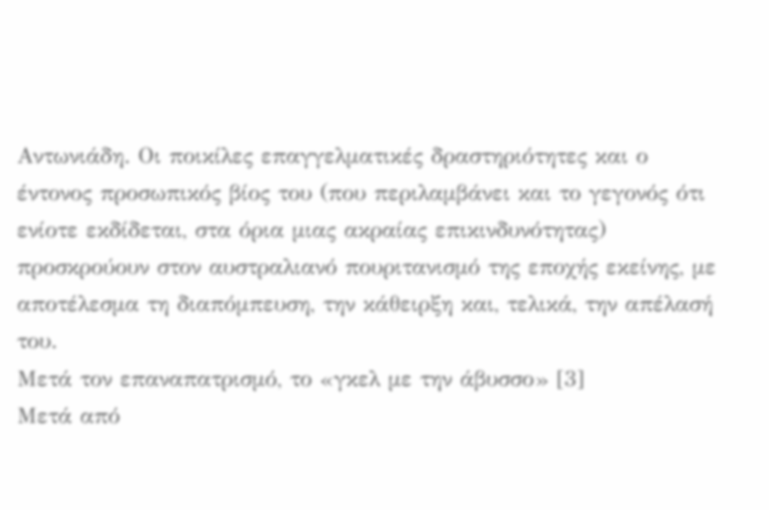Αντωνιάδη. Οι ποικίλες επαγγελματικές δραστηριότητες και ο έντονος προσωπικός βίος του (που περιλαμβάνει και το γεγονός ότι ενίοτε εκδίδεται, στα όρια μιας ακραίας επικινδυνότητας) προσκρούουν στον αυστραλιανό πουριτανισμό της εποχής εκείνης, με αποτέλεσμα τη διαπόμπευση, την κάθειρξη και, τελικά, την απέλασή του.
Μετά τον επαναπατρισμό, το «γκελ με την άβυσσο» [3]
Μετά από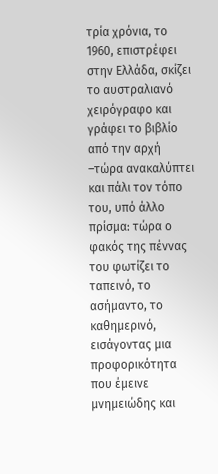τρία χρόνια, το 1960, επιστρέφει στην Ελλάδα, σκίζει το αυστραλιανό χειρόγραφο και γράφει το βιβλίο από την αρχή –τώρα ανακαλύπτει και πάλι τον τόπο του, υπό άλλο πρίσμα: τώρα ο φακός της πέννας του φωτίζει το ταπεινό, το ασήμαντο, το καθημερινό, εισάγοντας μια προφορικότητα που έμεινε μνημειώδης και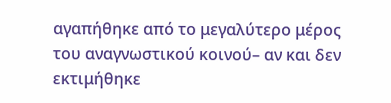αγαπήθηκε από το μεγαλύτερο μέρος του αναγνωστικού κοινού– αν και δεν εκτιμήθηκε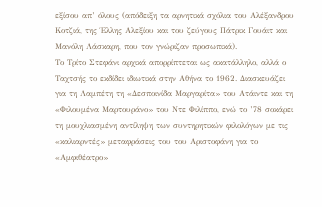εξίσου απ’ όλους (απόδειξη τα αρνητικά σχόλια του Αλέξανδρου Κοτζιά, της Έλλης Αλεξίου και του ζεύγους Πάτρικ Γουάιτ και Μανόλη Λάσκαρη, που τον γνώριζαν προσωπικά).
Το Τρίτο Στεφάνι αρχικά απορρίπτεται ως ακατάλληλο, αλλά ο Ταχτσής το εκδίδει ιδιωτικά στην Αθήνα το 1962. Διασκευάζει για τη Λαμπέτη τη «Δεσποινίδα Μαργαρίτα» του Ατάιντε και τη «Φιλουμένα Μαρτουράνο» του Ντε Φιλίππο, ενώ το ’78 σοκάρει τη μουχλιασμένη αντίληψη των συντηρητικών φιλολόγων με τις «καλιαρντές» μεταφράσεις του του Αριστοφάνη για το «Αμφιθέατρο»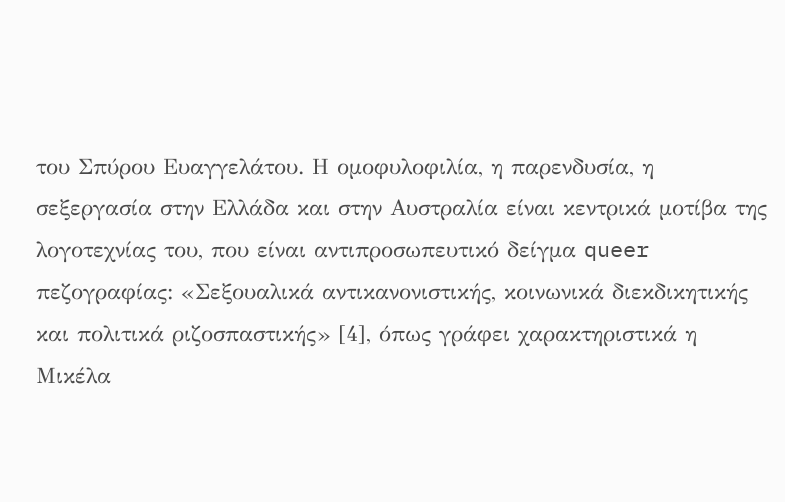του Σπύρου Ευαγγελάτου. Η ομοφυλοφιλία, η παρενδυσία, η σεξεργασία στην Ελλάδα και στην Αυστραλία είναι κεντρικά μοτίβα της λογοτεχνίας του, που είναι αντιπροσωπευτικό δείγμα queer πεζογραφίας: «Σεξουαλικά αντικανονιστικής, κοινωνικά διεκδικητικής και πολιτικά ριζοσπαστικής» [4], όπως γράφει χαρακτηριστικά η Μικέλα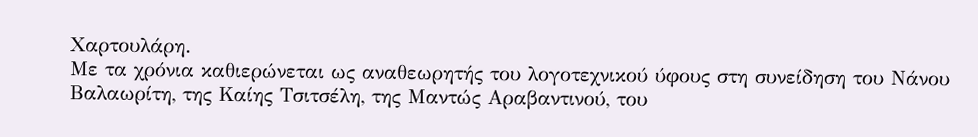Χαρτουλάρη.
Με τα χρόνια καθιερώνεται ως αναθεωρητής του λογοτεχνικού ύφους στη συνείδηση του Νάνου Βαλαωρίτη, της Καίης Τσιτσέλη, της Μαντώς Αραβαντινού, του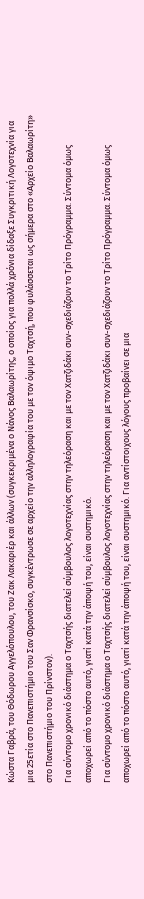Κώστα Γαβρά, του Θόδωρου Αγγελόπουλου, του Ζακ Λακαριέρ και άλλων (συγκεκριμένα ο Νάνος Βαλαωρίτης, ο οποίος για πολλά χρόνια δίδαξε Συγκριτική Λογοτεχνία για μια 25ετία στο Πανεπιστήμιο του Σαν Φρανσίσκο, συγκέντρωσε σε αρχείο την αλληλογραφία του με τον όψιμο Ταχτσή, που φυλάσσεται ως σήμερα στο «Αρχείο Βαλαωρίτη» στο Πανεπιστήμιο του Πρίνστον).
Για σύντομο χρονικό διάστημα ο Ταχτσής διατελεί σύμβουλος λογοτεχνίας στην τηλεόραση και με τον Χατζιδάκι συν-σχεδιάζουν το Τρίτο Πρόγραμμα. Σύντομα όμως αποχωρεί από το πόστο αυτό, γιατί κατά την άποψή του, είναι συστημικό.
Για σύντομο χρονικό διάστημα ο Ταχτσής διατελεί σύμβουλος λογοτεχνίας στην τηλεόραση και με τον Χατζιδάκι συν-σχεδιάζουν το Τρίτο Πρόγραμμα. Σύντομα όμως αποχωρεί από το πόστο αυτό, γιατί κατά την άποψή του, είναι συστημικό. Για αντίστοιχους λόγους προβαίνει σε μια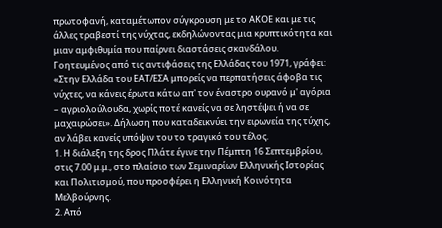πρωτοφανή, καταμέτωπον σύγκρουση με το ΑΚΟΕ και με τις άλλες τραβεστί της νύχτας, εκδηλώνοντας μια κρυπτικότητα και μιαν αμφιθυμία που παίρνει διαστάσεις σκανδάλου.
Γοητευμένος από τις αντιφάσεις της Ελλάδας του 1971, γράφει: «Στην Ελλάδα του ΕΑΤ/ΕΣΑ μπορείς να περπατήσεις άφοβα τις νύχτες, να κάνεις έρωτα κάτω απ' τον έναστρο ουρανό μ' αγόρια – αγριολούλουδα, χωρίς ποτέ κανείς να σε ληστέψει ή να σε μαχαιρώσει». Δήλωση που καταδεικνύει την ειρωνεία της τύχης, αν λάβει κανείς υπόψιν του το τραγικό του τέλος.
1. Η διάλεξη της δρος Πλάτε έγινε την Πέμπτη 16 Σεπτεμβρίου, στις 7.00 μ.μ., στο πλαίσιο των Σεμιναρίων Ελληνικής Ιστορίας και Πολιτισμού, που προσφέρει η Ελληνική Κοινότητα Μελβούρνης.
2. Από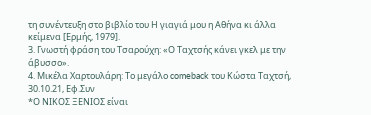τη συνέντευξη στο βιβλίο του Η γιαγιά μου η Αθήνα κι άλλα κείμενα [Ερμής, 1979].
3. Γνωστή φράση του Τσαρούχη: «Ο Ταχτσής κάνει γκελ με την άβυσσο».
4. Μικέλα Χαρτουλάρη: Το μεγάλο comeback του Κώστα Ταχτσή, 30.10.21, Εφ.Συν
*Ο ΝΙΚΟΣ ΞΕΝΙΟΣ είναι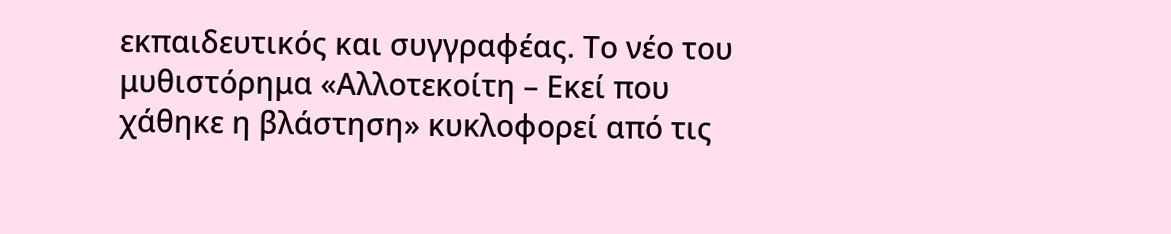εκπαιδευτικός και συγγραφέας. Το νέο του μυθιστόρημα «Αλλοτεκοίτη – Εκεί που χάθηκε η βλάστηση» κυκλοφορεί από τις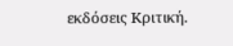εκδόσεις Κριτική.